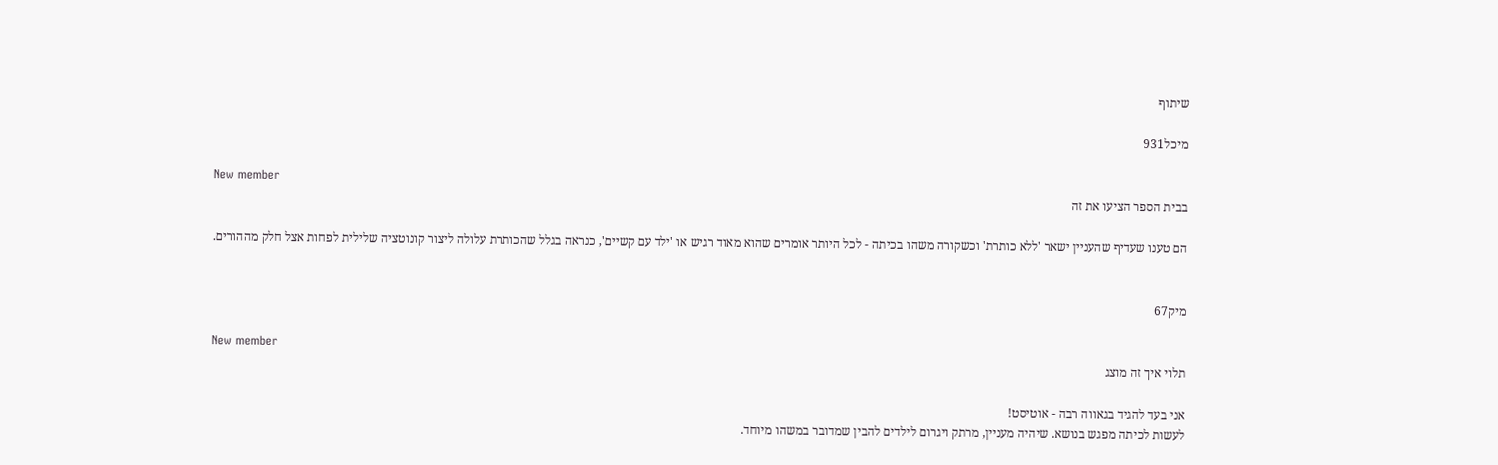שיתוף

מיכל931

New member
בבית הספר הציעו את זה

הם טענו שעדיף שהעניין ישאר 'ללא כותרת' וכשקורה משהו בכיתה - לכל היותר אומרים שהוא מאוד רגיש או 'ילד עם קשיים', כנראה בגלל שהכותרת עלולה ליצור קונוטציה שלילית לפחות אצל חלק מההורים.


מיק67

New member
תלוי איך זה מוצג

אני בעד להגיד בגאווה רבה - אוטיסט!
לעשות לכיתה מפגש בנושא. שיהיה מעניין, מרתק ויגרום לילדים להבין שמדובר במשהו מיוחד.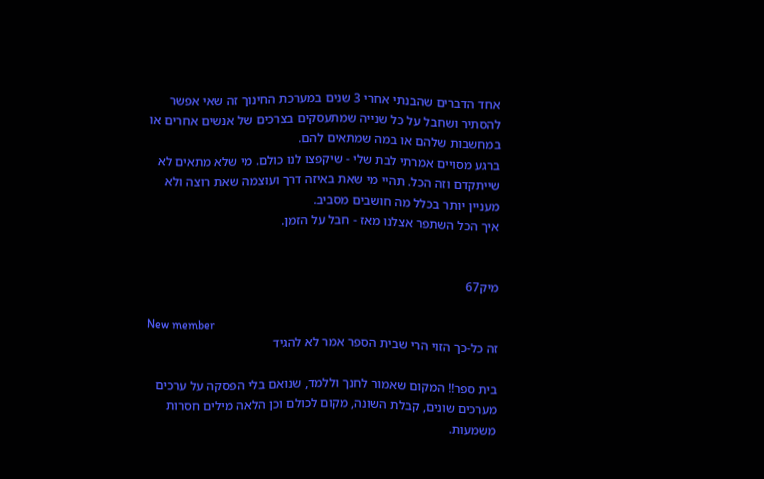אחד הדברים שהבנתי אחרי 3 שנים במערכת החינוך זה שאי אפשר להסתיר ושחבל על כל שנייה שמתעסקים בצרכים של אנשים אחרים או במחשבות שלהם או במה שמתאים להם.
ברגע מסויים אמרתי לבת שלי - שיקפצו לנו כולם. מי שלא מתאים לא שייתקדם וזה הכל. תהיי מי שאת באיזה דרך ועוצמה שאת רוצה ולא מעניין יותר בכלל מה חושבים מסביב.
איך הכל השתפר אצלנו מאז - חבל על הזמן.


מיק67

New member
זה כל-כך הזוי הרי שבית הספר אמר לא להגיד

בית ספר!! המקום שאמור לחנך וללמד, שנואם בלי הפסקה על ערכים מערכים שונים, קבלת השונה, מקום לכולם וכן הלאה מילים חסרות משמעות.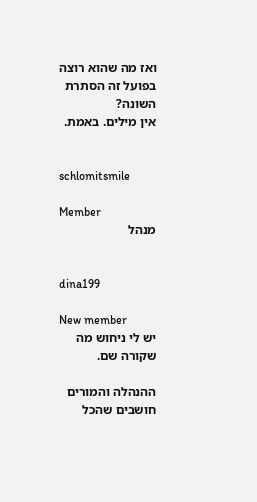ואז מה שהוא רוצה בפועל זה הסתרת השונה?
אין מילים. באמת.


schlomitsmile

Member
מנהל


dina199

New member
יש לי ניחוש מה שקורה שם.

ההנהלה והמורים חושבים שהכל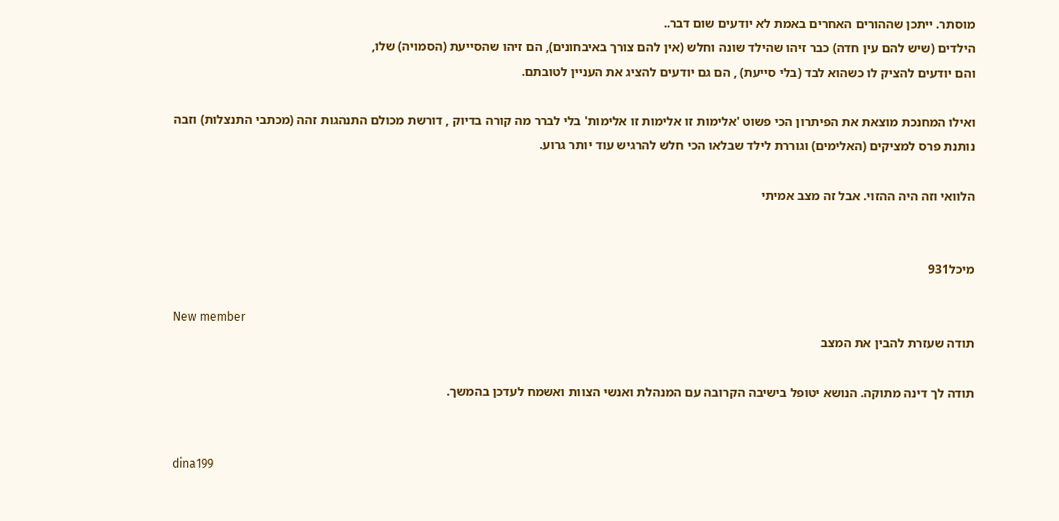מוסתר. ייתכן שההורים האחרים באמת לא יודעים שום דבר..
הילדים (שיש להם עין חדה) כבר זיהו שהילד שונה וחלש (אין להם צורך באיבחונים), הם זיהו שהסייעת (הסמויה) שלו,
והם יודעים להציק לו כשהוא לבד (בלי סייעת) , הם גם יודעים להציג את העניין לטובתם.

ואילו המחנכת מוצאת את הפיתרון הכי פשוט 'אלימות זו אלימות זו אלימות' בלי לברר מה קורה בדיוק , דורשת מכולם התנהגות זהה (מכתבי התנצלות) וזבה נותנת פרס למציקים (האלימים) וגוררת לילד שבלאו הכי חלש להרגיש עוד יותר גרוע.

הלוואי וזה היה ההזוי. אבל זה מצב אמיתי


מיכל931

New member
תודה שעזרת להבין את המצב

תודה לך דינה מתוקה. הנושא יטופל בישיבה הקרובה עם המנהלת ואנשי הצוות ואשמח לעדכן בהמשך.


dina199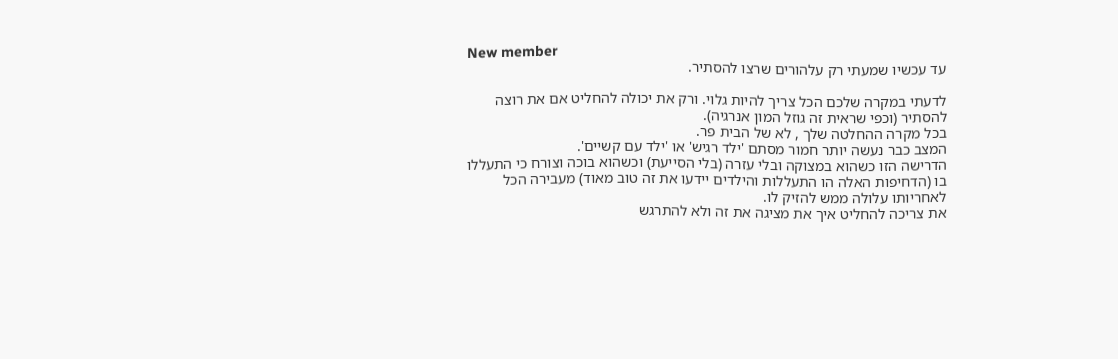New member
עד עכשיו שמעתי רק עלהורים שרצו להסתיר.

לדעתי במקרה שלכם הכל צריך להיות גלוי. ורק את יכולה להחליט אם את רוצה להסתיר (וכפי שראית זה גוזל המון אנרגיה).
בכל מקרה ההחלטה שלך , לא של הבית פר.
המצב כבר נעשה יותר חמור מסתם 'ילד רגיש' או 'ילד עם קשיים'.
הדרישה הזו כשהוא במצוקה ובלי עזרה (בלי הסייעת) וכשהוא בוכה וצורח כי התעללו בו (הדחיפות האלה הו התעללות והילדים יידעו את זה טוב מאוד) מעבירה הכל לאחריותו עלולה ממש להזיק לו.
את צריכה להחליט איך את מציגה את זה ולא להתרגש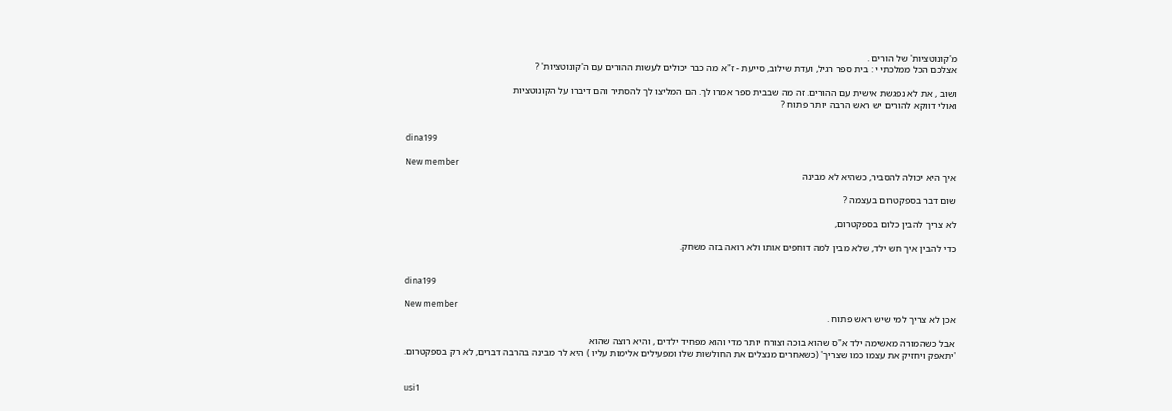מ'קונוטציות' של הורים .
אצלכם הכל ממלכתי י : בית ספר רגיל, ועדת שילוב, סייעת - ז"א מה כבר יכולים לעשות ההורים עם ה'קונוטציות' ?

ושוב , את לא נפגשת אישית עם ההורים. זה מה שבבית ספר אמרו לך. הם המליצו לך להסתיר והם דיברו על הקונוטציות
ואולי דווקא להורים יש ראש הרבה יותר פתוח ?


dina199

New member
איך היא יכולה להסביר, כשהיא לא מבינה

שום דבר בספקטרום בעצמה ?

לא צריך להבין כלום בספקטרום,

כדי להבין איך חש ילד, שלא מבין למה דוחפים אותו ולא רואה בזה משחק.


dina199

New member
אכן לא צריך למי שיש ראש פתוח .

אבל כשהמורה מאשימה ילד א"ס שהוא בוכה וצורח יותר מדי והוא מפחיד ילדים , והיא רוצה שהוא
'יתאפק ויחזיק את עצמו כמו שצריך' (כשאחרים מנצלים את החולשות שלו ומפעילים אלימות עליו ) היא לר מבינה בהרבה דברים, לא רק בספקטרום.


usi1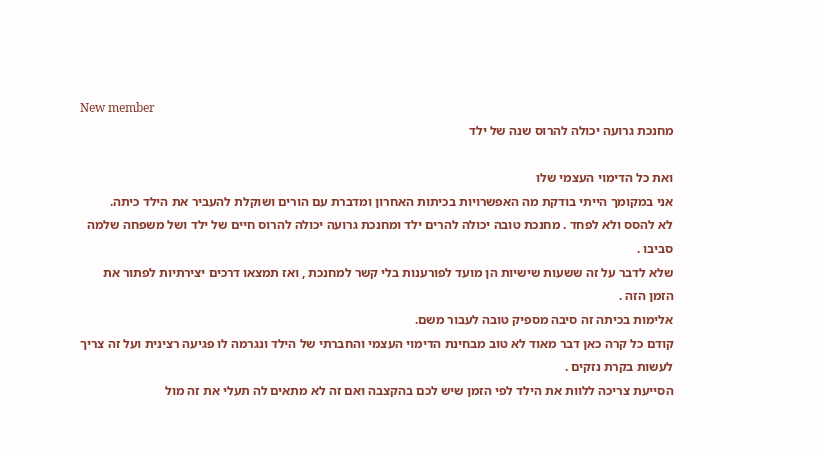New member
מחנכת גרועה יכולה להרוס שנה של ילד

ואת כל הדימוי העצמי שלו
אני במקומך הייתי בודקת מה האפשרויות בכיתות האחרון ומדברת עם הורים ושוקלת להעביר את הילד כיתה.
לא להסס ולא לפחד . מחנכת טובה יכולה להרים ילד ומחנכת גרועה יכולה להרוס חיים של ילד ושל משפחה שלמה סביבו .
שלא לדבר על זה ששעות שישיות הן מועד לפורענות בלי קשר למחנכת , ואז תמצאו דרכים יצירתיות לפתור את הזמן הזה .
אלימות בכיתה זה סיבה מספיק טובה לעבור משם.
קודם כל קרה כאן דבר מאוד לא טוב מבחינת הדימוי העצמי והחברתי של הילד ונגרמה לו פגיעה רצינית ועל זה צריך לעשות בקרת נזקים .
הסייעת צריכה ללוות את הילד לפי הזמן שיש לכם בהקצבה ואם זה לא מתאים לה תעלי את זה מול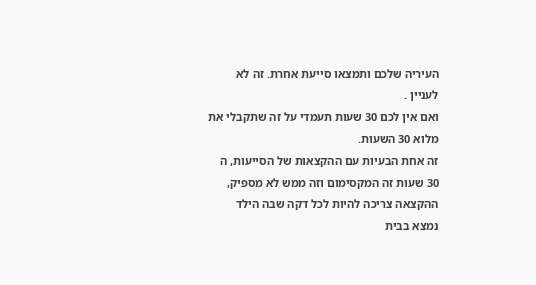העיריה שלכם ותמצאו סייעת אחרת. זה לא לעניין .
ואם אין לכם 30 שעות תעמדי על זה שתקבלי את מלוא 30 השעות.
זה אחת הבעיות עם ההקצאות של הסייעות, ה 30 שעות זה המקסימום וזה ממש לא מספיק, ההקצאה צריכה להיות לכל דקה שבה הילד נמצא בבית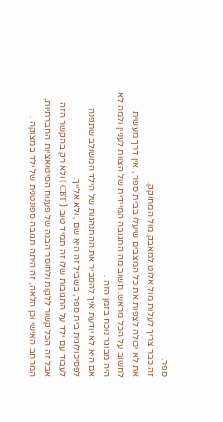ספר.
זה כבר צריך לעלות מול אלוט למאבק מול המחוקק.
את לא יכולה לצפות את כל המצבים שיעלו בבית ספר , אין דרך מעשית לחשוב על הכל מראש. חשוב מה התגובה המיידית של הצוות לעניין ולמה לא היה מבוגר נוכח בזמן הזה .
אם היא לא יודעת איך להסביר את ההתנהגות של הילד המשולב שתפנה לפסיכולוגית בית ספר, בשביל זה היא שם , ולא אלייך.
לעבוד עם ילד על התגובות שלו זה תמיד טוב ( CBT ) ולא רק בהקשר הזה אבל זה הכל קשור ללקות ולחוסר הבנה של פענוח הסיטואציות החברתיות, המרחב האישי וכן הלאה, זה היתה תגובה ספונטנית של ילד במצוקה .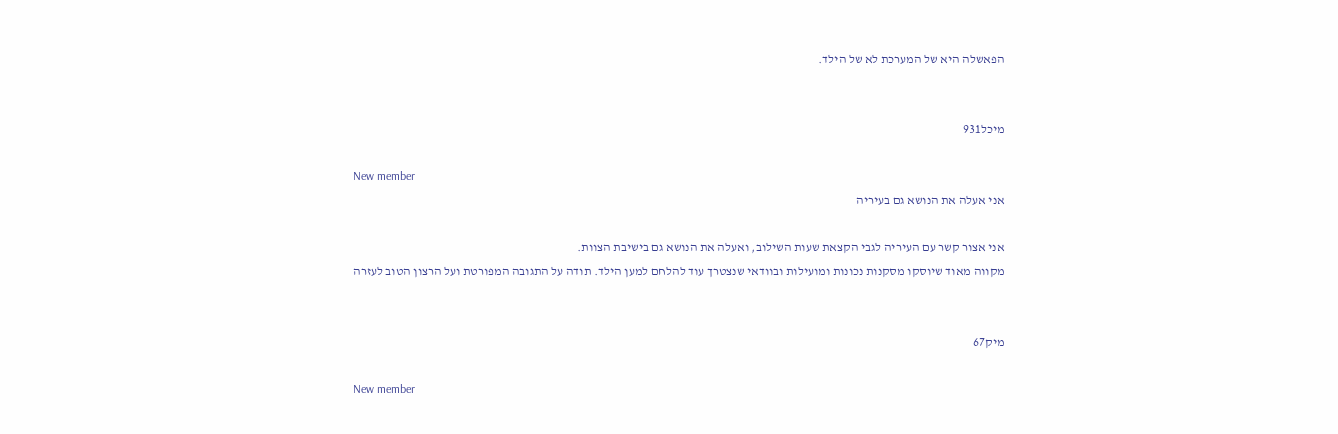הפאשלה היא של המערכת לא של הילד.


מיכל931

New member
אני אעלה את הנושא גם בעיריה

אני אצור קשר עם העיריה לגבי הקצאת שעות השילוב, ואעלה את הנושא גם בישיבת הצוות.
מקווה מאוד שיוסקו מסקנות נכונות ומועילות ובוודאי שנצטרך עוד להלחם למען הילד. תודה על התגובה המפורטת ועל הרצון הטוב לעזרה


מיק67

New member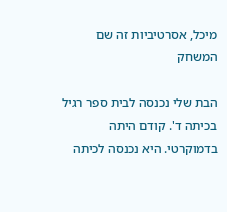מיכל, אסרטיביות זה שם המשחק

הבת שלי נכנסה לבית ספר רגיל בכיתה ד'. קודם היתה בדמוקרטי. היא נכנסה לכיתה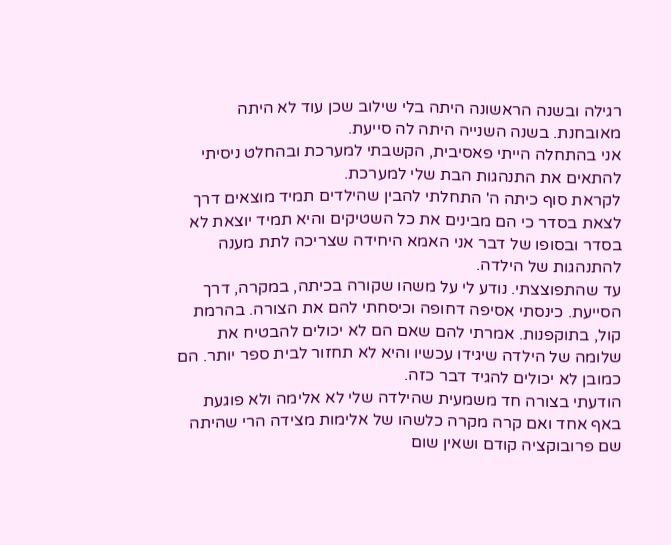רגילה ובשנה הראשונה היתה בלי שילוב שכן עוד לא היתה מאובחנת. בשנה השנייה היתה לה סייעת.
אני בהתחלה הייתי פאסיבית, הקשבתי למערכת ובהחלט ניסיתי להתאים את התנהגות הבת שלי למערכת.
לקראת סוף כיתה ה' התחלתי להבין שהילדים תמיד מוצאים דרך לצאת בסדר כי הם מבינים את כל השטיקים והיא תמיד יוצאת לא בסדר ובסופו של דבר אני האמא היחידה שצריכה לתת מענה להתנהגות של הילדה.
עד שהתפוצצתי. נודע לי על משהו שקורה בכיתה, במקרה, דרך הסייעת. כינסתי אסיפה דחופה וכיסחתי להם את הצורה. בהרמת קול, בתוקפנות. אמרתי להם שאם הם לא יכולים להבטיח את שלומה של הילדה שיגידו עכשיו והיא לא תחזור לבית ספר יותר. הם כמובן לא יכולים להגיד דבר כזה.
הודעתי בצורה חד משמעית שהילדה שלי לא אלימה ולא פוגעת באף אחד ואם קרה מקרה כלשהו של אלימות מצידה הרי שהיתה שם פרובוקציה קודם ושאין שום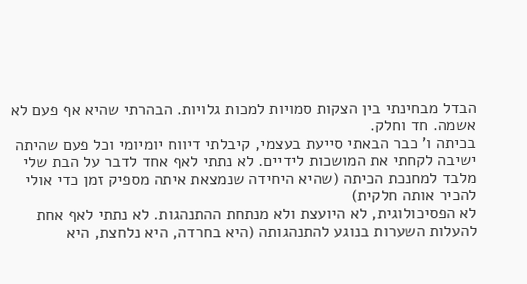הבדל מבחינתי בין הצקות סמויות למכות גלויות. הבהרתי שהיא אף פעם לא אשמה. חד וחלק.
בכיתה ו' כבר הבאתי סייעת בעצמי, קיבלתי דיווח יומיומי וכל פעם שהיתה ישיבה לקחתי את המושכות לידיים. לא נתתי לאף אחד לדבר על הבת שלי מלבד למחנכת הכיתה (שהיא היחידה שנמצאת איתה מספיק זמן כדי אולי להכיר אותה חלקית)
לא הפסיכולוגית, לא היועצת ולא מנתחת ההתנהגות. לא נתתי לאף אחת להעלות השערות בנוגע להתנהגותה (היא בחרדה, היא נלחצת, היא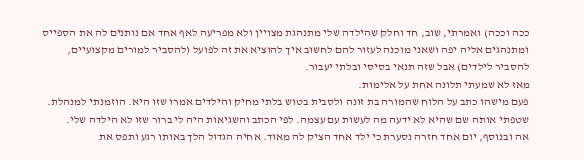ככה וככה) ואמרתי, שוב, חד וחלק שהילדה שלי מתנהגת מצויין ולא מפריעה לאף אחד אם נותנים לה את הספייס ומתנהגים אליה יפה ושאני מוכנה לעזור להם לחשוב איך להוציא את זה לפועל (להסביר למורים מקצועיים, להסביר לילדים) אבל שזה תנאי בסיסי ובלתי יעבור.
מאז לא שמעתי תלונה אחת על אלימות.
פעם מישהו כתב על הלוח שהמורה בת זונה ולסבית בטוש בלתי מחיק והילדים אמרו שזו היא. הוזמנתי למנהלת. שטפתי אותה שם שהיא לא ידעה מה לעשות עם עצמה. לפי הכתב והשגיאות היה לי ברור שזו לא הילדה שלי.
אה ובנוסף, יום אחד חזרה נסערת כי ילד אחד הציק לה מאוד. אחיה הגדול הלך באותו רגע ותפס את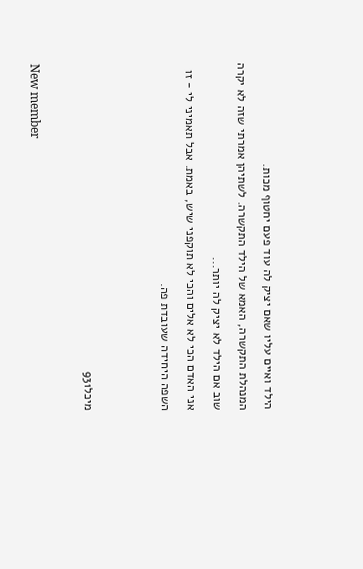הילד ואיים עליו שאם יציק לה עוד פעם יחטוף מכות.
המנהלת התקשרה, האמא של הילד התקשרה. לשתיהן אמרתי שזה לא יקרה שוב אם הילד לא יציק לה יותר...
אני האדם הכי לא אלים והכי לא תוקפני שיש, באמת. אבל תאמיני לי - זו השפה היחידה שעובדת פה.


מיכל931

New member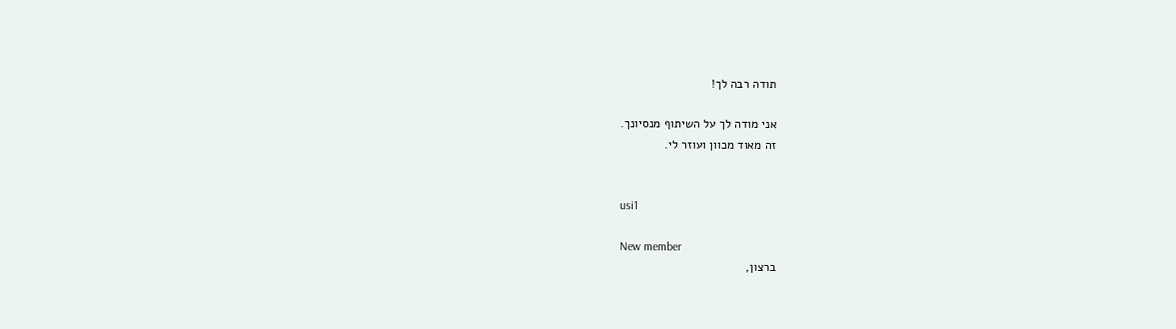תודה רבה לך!

אני מודה לך על השיתוף מנסיונך.
זה מאוד מכוון ועוזר לי.


usi1

New member
ברצון,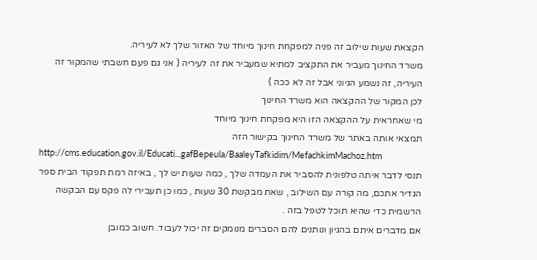הקצאת שעות שילוב זה פניה למפקחת חינוך מיוחד של האזור שלך לא לעיריה.
משרד החינוך מעביר את התקציב למתיא שמעביר את זה לעיריה ( אני גם פעם חשבתי שהמקור זה העיריה, זה נשמע הגיוני אבל זה לא ככה )
לכן המקור של ההקצאה הוא משרד החינוך
מי שאחראית על ההקצאה הזו היא מפקחת חינוך מיוחד
תמצאי אותה באתר של משרד החינוך בקישור הזה
http://cms.education.gov.il/Educati...gafBepeula/BaaleyTafkidim/MefachkimMachoz.htm
תנסי לדבר איתה טלפונית להסביר את העמדה שלך , כמה שעות יש לך , באיזה רמת תפקוד הבית ספר הגדיר אתכם, מה קורה עם השילוב , שאת מבקשת 30 שעות , כמו כן תעבירי לה פקס עם הבקשה הרשמית כדי שהיא תוכל לטפל בזה .
אם מדברים איתם בהגיון ונותנים להם הסברים מנומקים זה יכול לעבוד. חשוב כמובן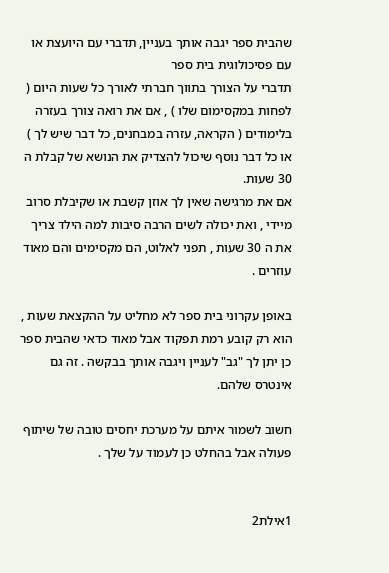שהבית ספר יגבה אותך בעניין, תדברי עם היועצת או עם פסיכולוגית בית ספר
תדברי על הצורך בתווך חברתי לאורך כל שעות היום ( לפחות במקסימום שלו ) , אם את רואה צורך בעזרה בלימודים ( הקראה, עזרה במבחנים, כל דבר שיש לך ) או כל דבר נוסף שיכול להצדיק את הנושא של קבלת ה 30 שעות.
אם את מרגישה שאין לך אוזן קשבת או שקיבלת סרוב מיידי , ואת יכולה לשים הרבה סיבות למה הילד צריך את ה 30 שעות , תפני לאלוט, הם מקסימים והם מאוד עוזרים .

באופן עקרוני בית ספר לא מחליט על ההקצאת שעות , הוא רק קובע רמת תפקוד אבל מאוד כדאי שהבית ספר כן יתן לך "גב" לעניין ויגבה אותך בבקשה . זה גם אינטרס שלהם.

חשוב לשמור איתם על מערכת יחסים טובה של שיתוף פעולה אבל בהחלט כן לעמוד על שלך .


1אילת2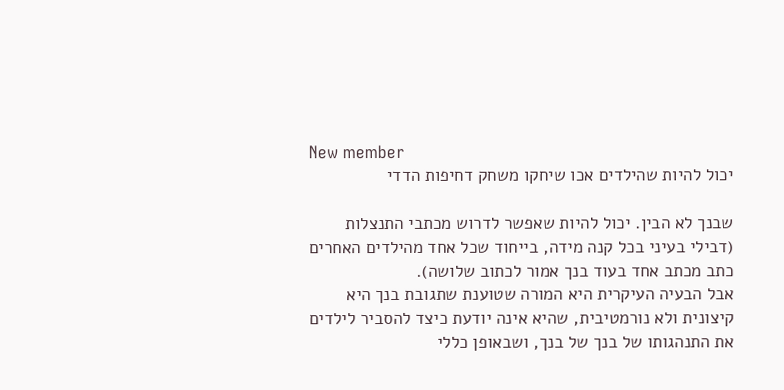New member
יכול להיות שהילדים אכו שיחקו משחק דחיפות הדדי

שבנך לא הבין. יכול להיות שאפשר לדרוש מכתבי התנצלות (דבילי בעיני בכל קנה מידה, בייחוד שכל אחד מהילדים האחרים כתב מכתב אחד בעוד בנך אמור לכתוב שלושה).
אבל הבעיה העיקרית היא המורה שטוענת שתגובת בנך היא קיצונית ולא נורמטיבית, שהיא אינה יודעת כיצד להסביר לילדים את התנהגותו של בנך של בנך, ושבאופן כללי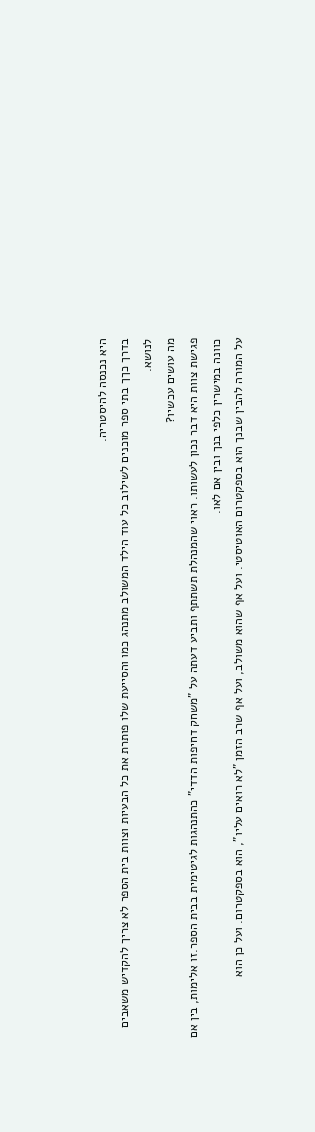היא נכנסה להיסטריה.
בדרך כךך בתי ספר מוכנים לשילוב כל עוד הילד המשולב מתנהג כמו והסייעת שלו פותרת את כל הבעיות וצוות בית הספר לא צריך להקדיש משאבים לנושא.
מה עושים עכשיו?
פגישת צוות היא דבר נכון לעשותו. ראוי שהמנהלת תשתתף ותביע דעתה על "משחק דחיפות הדדי" כהתנהגות לגיטימית בבית הספר.זו אלימות, בין אם כוונה במישרין כלפי בנך ובין אם לאו.
על המורה להבין שבנך הוא בספקטרום האוטיסטי. ועל אף שהוא משולב, ועל אף שרב הזמן "לא רואים עליו", הוא בספקטרום. ועל כן הוא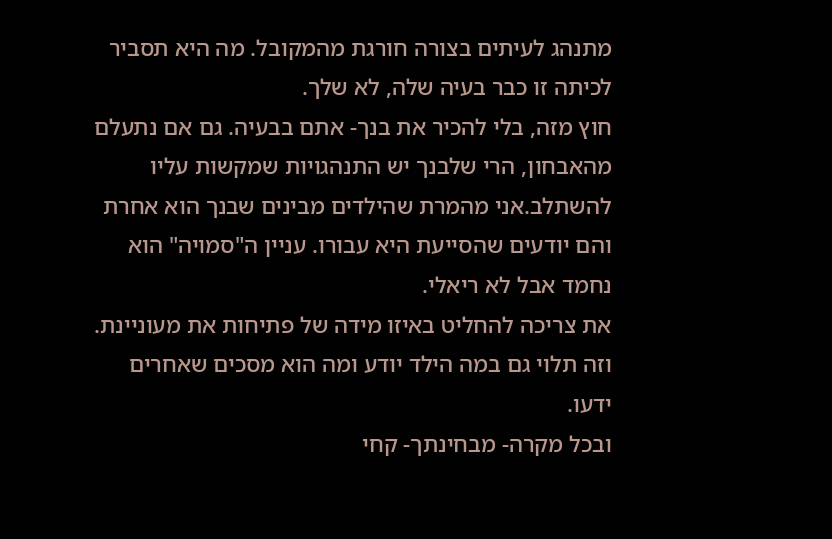מתנהג לעיתים בצורה חורגת מהמקובל. מה היא תסביר לכיתה זו כבר בעיה שלה, לא שלך.
חוץ מזה, בלי להכיר את בנך- אתם בבעיה. גם אם נתעלם מהאבחון, הרי שלבנך יש התנהגויות שמקשות עליו להשתלב.אני מהמרת שהילדים מבינים שבנך הוא אחרת והם יודעים שהסייעת היא עבורו. עניין ה"סמויה" הוא נחמד אבל לא ריאלי.
את צריכה להחליט באיזו מידה של פתיחות את מעוניינת. וזה תלוי גם במה הילד יודע ומה הוא מסכים שאחרים ידעו.
ובכל מקרה- מבחינתך- קחי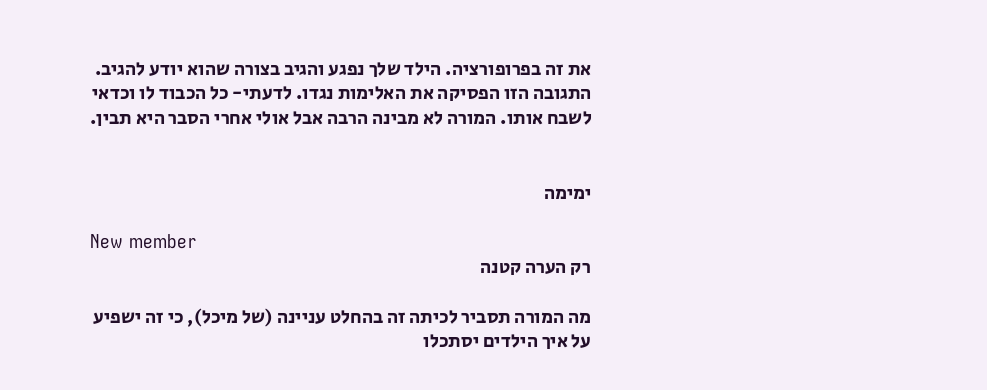את זה בפרופורציה. הילד שלך נפגע והגיב בצורה שהוא יודע להגיב. התגובה הזו הפסיקה את האלימות נגדו. לדעתי- כל הכבוד לו וכדאי לשבח אותו. המורה לא מבינה הרבה אבל אולי אחרי הסבר היא תבין.


ימימה

New member
רק הערה קטנה

מה המורה תסביר לכיתה זה בהחלט עניינה (של מיכל), כי זה ישפיע על איך הילדים יסתכלו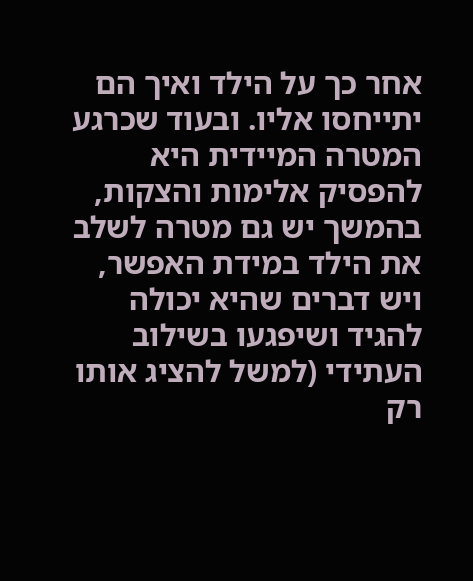אחר כך על הילד ואיך הם יתייחסו אליו. ובעוד שכרגע המטרה המיידית היא להפסיק אלימות והצקות, בהמשך יש גם מטרה לשלב את הילד במידת האפשר, ויש דברים שהיא יכולה להגיד ושיפגעו בשילוב העתידי (למשל להציג אותו רק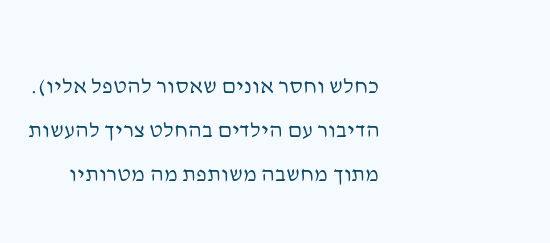כחלש וחסר אונים שאסור להטפל אליו). הדיבור עם הילדים בהחלט צריך להעשות מתוך מחשבה משותפת מה מטרותיו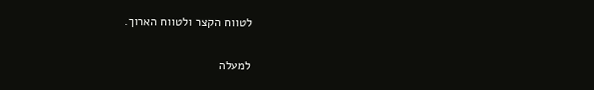לטווח הקצר ולטווח הארוך.

למעלה